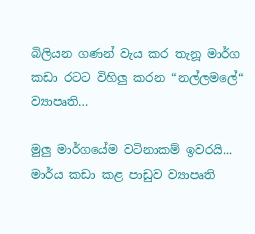බිලියන ගණන් වැය කර තැනූ මාර්ග කඩා රටට විහිලු කරන “නල්ලමලේ“ ව්‍යාපෘති…

මුලු මාර්ගයේම වටිනාකම් ඉවරයි... මාර්ය කඩා කළ පාඩුව ව්‍යාපෘති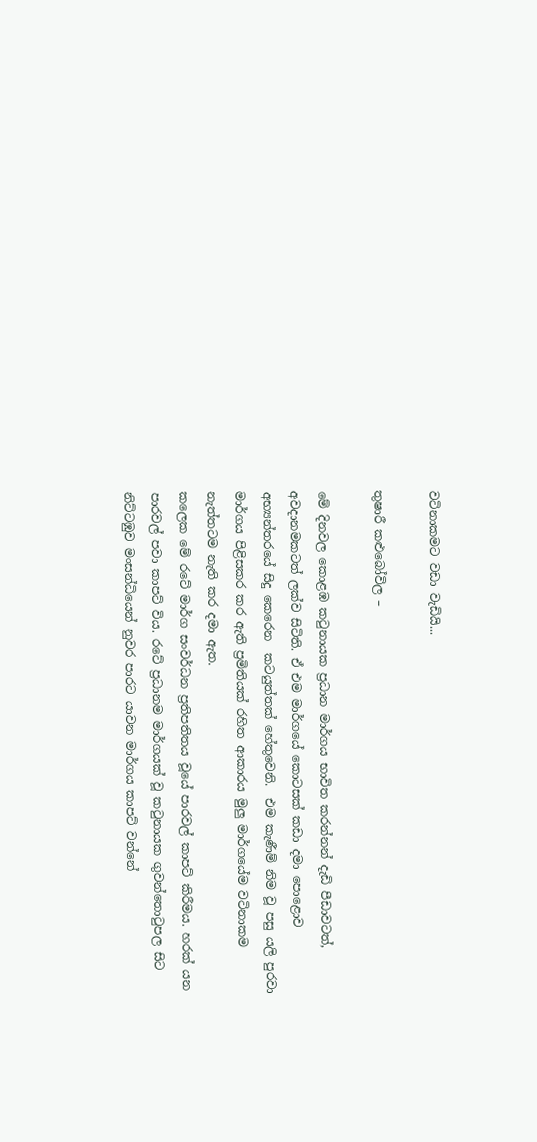වටිනාකමට වඩා වැඩියි...

තුෂාරී කළුබෝවිල –

මේ දිනවල කොළඹ කටුනායක ප්‍රධාන මාර්ගය භාවිත කරන්නන් දැඩි පීඩාවටත්, අවදානමකටත් ලක්ව සිටිති. ඒ එම මාර්ගයේ කොටසක් කඩා දමා පොළොව අභ්‍යන්තරයේ සිදු කෙරෙන  කටයුත්තක් හේතුවෙනි.  එම කැණීම් නිම වූ පසු යලි පුරවා මාර්ගය පිළිසකර කර ඇති ප්‍රමිතියක් රහිත ආකාරය මුලු මාර්ගයේම වටිනාකම නැත්තටම නැති කර දමා ඇත.
කලෙක මේ රටේ මාර්ග සංවර්ධන ප්‍රතිපතිතය වූයේ පාරවල් කාපට් කිරීමය. හරක් යන පාරවල් පවා කාපට් විය. රටේ ප්‍රධානම මාර්ගයක් වූ කටුනායක ගුවන්තොටුපල සිට නිට්ටඹුව මංසන්ධියෙන් නුවර පාරට යාවන මාර්ගය කාපට් වන්නේ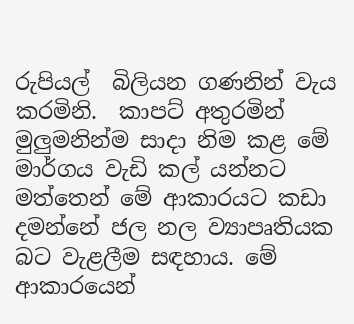රුපියල්  බිලියන ගණනින් වැය කරමිනි.  කාපට් අතුරමින් මුලුමනින්ම සාදා නිම කළ මේ මාර්ගය වැඩි කල් යන්නට මත්තෙන් මේ ආකාරයට කඩා දමන්නේ ජල නල ව්‍යාපෘතියක බට වැළලීම සඳහාය. මේ ආකාරයෙන්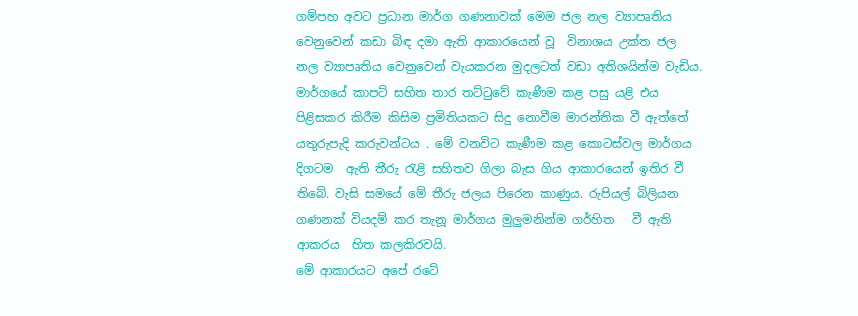ගම්පහ අවට ප්‍රධාන මාර්ග ගණනාවක් මෙම ජල නල ව්‍යාපෘතිය වෙනුවෙන් කඩා බිඳ දමා ඇති ආකාරයෙන් වූ  විනාශය උක්ත ජල නල ව්‍යාපෘතිය වෙනුවෙන් වැයකරන මුදලටත් වඩා අතිශයින්ම වැඩිය.
මාර්ගයේ කාපට් සහිත තාර තට්ටුවේ කැණීම කළ පසු යළි එය පිළිසකර කිරීම කිසිම ප්‍රමිතියකට සිදු නොවීම මාරන්තික වී ඇත්තේ යතුරුපැදි කරුවන්ටය . මේ වනවිට කැණීම කළ කොටස්වල මාර්ගය දිගටම  ඇති තීරු රැළි සහිතව ගිලා බැස ගිය ආකාරයෙන් ඉතිර වී තිබේ. වැසි සමයේ මේ තීරු ජලය පිරෙන කාණුය. රුපියල් බිලියන ගණනක් වියදම් කර තැනූ මාර්ගය මුලුමනින්ම ගර්හිත   වී ඇති ආකරය  හිත කලකිරවයි.
මේ ආකාරයට අපේ රටේ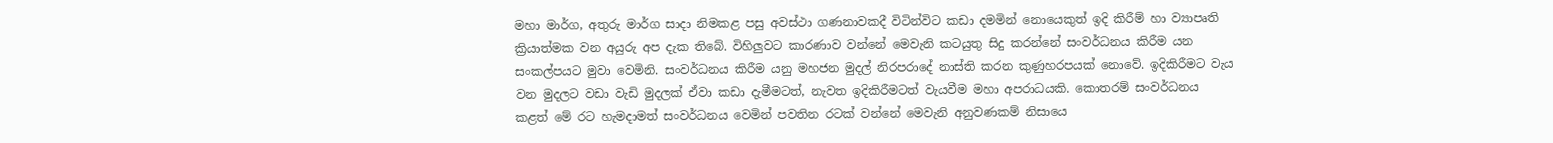මහා මාර්ග, අතුරු මාර්ග සාදා නිමකළ පසු අවස්ථා ගණනාවකදී විටින්විට කඩා දමමින් නොයෙකුත් ඉදි කිරීම් හා ව්‍යාපෘති ක්‍රියාත්මක වන අයුරු අප දැක තිබේ. විහිලුවට කාරණාව වන්නේ මෙවැනි කටයුතු සිදු කරන්නේ සංවර්ධනය කිරීම යන සංකල්පයට මුවා වෙමිනි. සංවර්ධනය කිරීම යනු මහජන මුදල් නිරපරාදේ නාස්ති කරන කුණුහරපයක් නොවේ. ඉදිකිරීමට වැය වන මුදලට වඩා වැඩි මුදලක් ඒවා කඩා දැමීමටත්, නැවත ඉදිකිරීමටත් වැයවීම මහා අපරාධයකි. කොතරම් සංවර්ධනය කළත් මේ රට හැමදාමත් සංවර්ධනය වෙමින් පවතින රටක් වන්නේ මෙවැනි අනුවණකම් නිසාය‍ෙ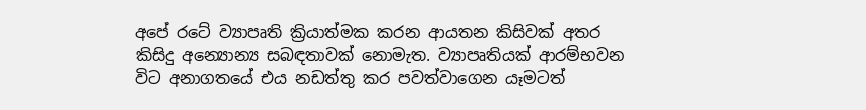අපේ රටේ ව්‍යාපෘති ක්‍රියාත්මක කරන ආයතන කිසිවක් අතර කිසිදු අන්‍යොන්‍ය සබඳතාවක් නොමැත. ව්‍යාපෘතියක් ආරම්භවන විට අනාගතයේ එය නඩත්තු කර පවත්වාගෙන යෑමටත්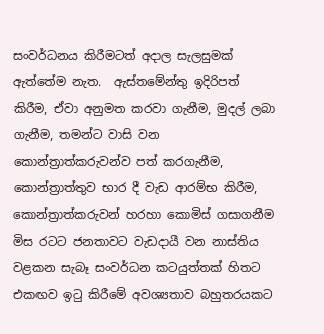සංවර්ධනය කිරීමටත් අදාල සැලසුමක් ඇත්තේම නැත.  ඇස්තමේන්තු ඉදිරිපත් කිරීම, ඒවා අනුමත කරවා ගැනීම, මුදල් ලබා ගැනීම, තමන්ට වාසි වන කොන්ත්‍රාත්කරුවන්ව පත් කරගැනීම, කොන්ත්‍රාත්තුව භාර දී වැඩ ආරම්භ කිරීම, කොන්ත්‍රාත්කරුවන් හරහා කොමිස් ගසාගනීම මිස රටට ජනතාවට වැඩදායී වන නාස්තිය වළකන සැබෑ සංවර්ධන කටයුත්තක් හිතට එකඟව ඉටු කිරීමේ අවශ්‍යතාව බහුතරයකට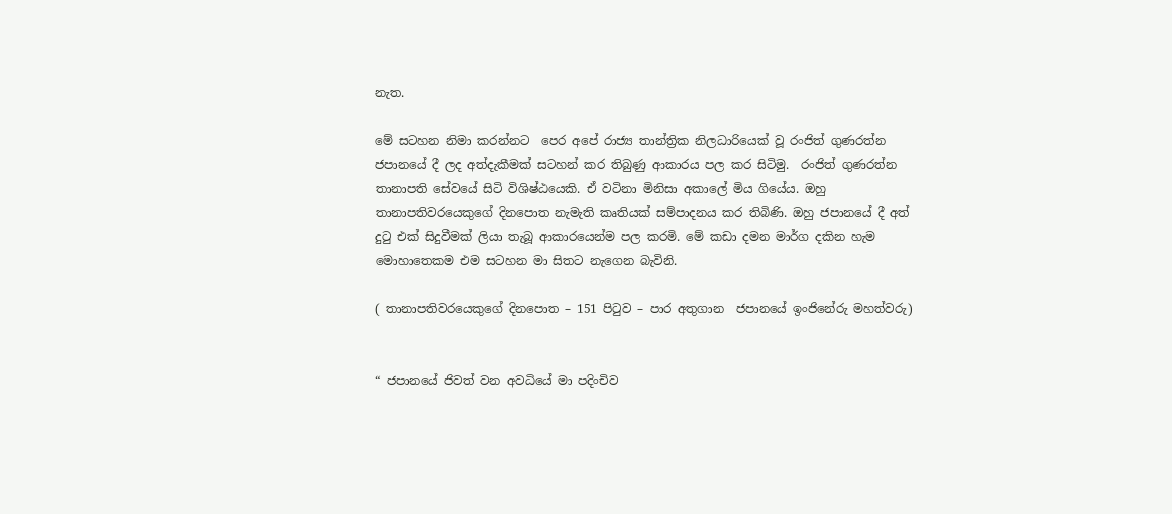නැත.

මේ සටහන නිමා කරන්නට  පෙර අපේ රාජ්‍ය තාන්ත්‍රික නිලධාරියෙක් වූ රංජිත් ගුණරත්න ජපානයේ දී ලද අත්දැකීමක් සටහන් කර තිබුණු ආකාරය පල කර සිටිමු.  රංජිත් ගුණරත්න තානාපති සේවයේ සිටි විශිෂ්ඨයෙකි. ඒ වටිනා මිනිසා අකාලේ මිය ගියේය. ඔහු තානාපතිවරයෙකුගේ දිනපොත නැමැති කෘතියක් සම්පාදනය කර තිබිණි. ඔහු ජපානයේ දී අත් දුටු එක් සිදුවීමක් ලියා තැබූ ආකාරයෙන්ම පල කරමි. මේ කඩා දමන මාර්ග දකින හැම මොහාතෙකම එම සටහන මා සිතට නැගෙන බැවිනි.

( තානාපතිවරයෙකුගේ දිනපොත – 151 පිටුව – පාර අතුගාන  ජපානයේ ඉංජිනේරු මහත්වරු)


“ ජපානයේ ජිවත් වන අවධියේ මා පදිංචිව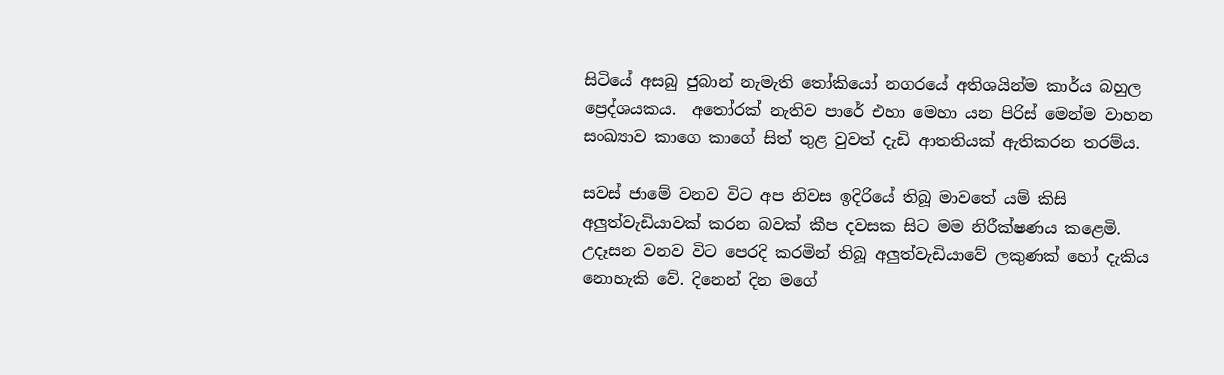සිටියේ අසබු ජුබාන් නැමැති තෝකියෝ නගරයේ අතිශයින්ම කාර්ය බහුල ප්‍රෙද්ශයකය.  අතෝරක් නැතිව පාරේ එහා මෙහා යන පිරිස් මෙන්ම වාහන සංඛ්‍යාව කාගෙ කාගේ සිත් තුළ වුවත් දැඩි ආතතියක් ඇතිකරන තරම්ය.

සවස් ජාමේ වනව විට අප නිවස ඉදිරියේ තිබූ මාවතේ යම් කිසි අලුත්වැඩියාවක් කරන බවක් කීප දවසක සිට මම නිරීක්ෂණය කළෙමි. උදෑසන වනව විට පෙරදි කරමින් තිබූ අලුත්වැඩියාවේ ලකුණක් හෝ දැකිය නොහැකි වේ. දිනෙන් දින මගේ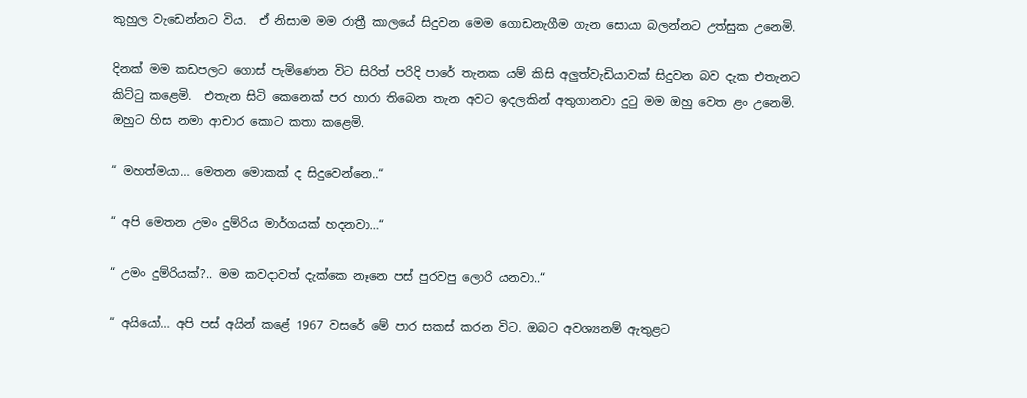කුහුල වැඩෙන්නට විය.  ඒ නිසාම මම රාත්‍රී කාලයේ සිදුවන මෙම ගොඩනැගීම ගැන සොයා බලන්නට උත්සුක උනෙමි.

දිනක් මම කඩපලට ගොස් පැමිණෙන විට සිරිත් පරිදි පාරේ තැනක යම් කිසි අලුත්වැඩියාවක් සිදුවන බව දැක එතැනට කිට්ටු කළෙමි.  එතැන සිටි කෙනෙක් පර හාරා තිබෙන තැන අවට ඉදලකින් අතුගානවා දුටු මම ඔහු වෙත ළං උනෙමි.  ඔහුට හිස නමා ආචාර කොට කතා කළෙමි.

“ මහත්මයා… මෙතන මොකක් ද සිදුවෙන්නෙ..“

“ අපි මෙතන උමං දුම්රිය මාර්ගයක් හදනවා…“

“ උමං දුම්රියක්?.. මම කවදාවත් දැක්කෙ නෑනෙ පස් පුරවපු ලොරි යනවා..“

“ අයියෝ… අපි පස් අයින් කළේ 1967 වසරේ මේ පාර සකස් කරන විට. ඔබට අවශ්‍යනම් ඇතුළට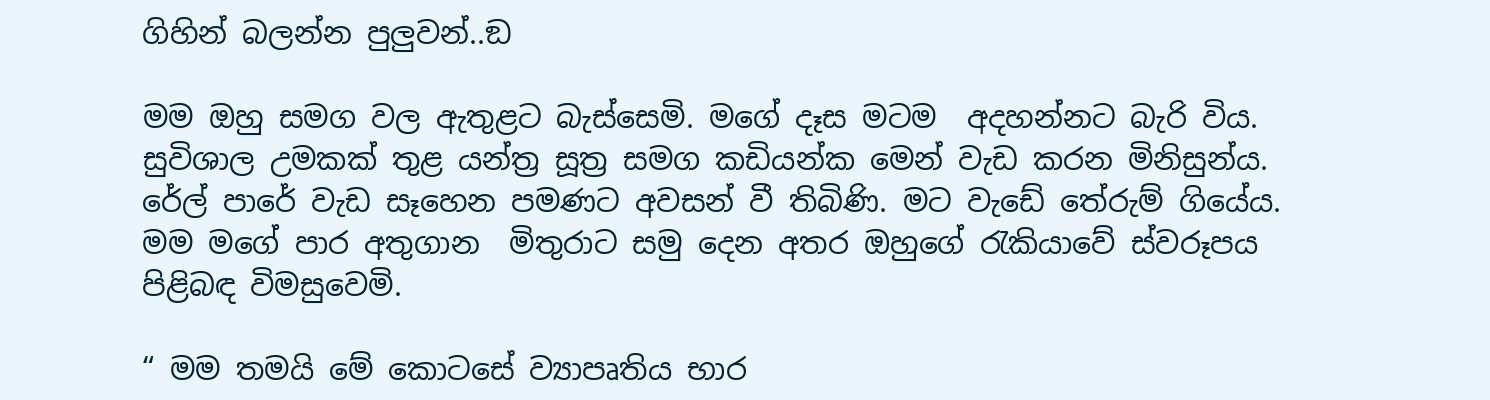ගිහින් බලන්න පුලුවන්..ඞ

මම ඔහු සමග වල ඇතුළට බැස්සෙමි. මගේ දෑස මටම  අදහන්නට බැරි විය. සුවිශාල උමකක් තුළ යන්ත්‍ර සූත්‍ර සමග කඩියන්ක මෙන් වැඩ කරන මිනිසුන්ය.  රේල් පාරේ වැඩ සෑහෙන පමණට අවසන් වී තිබිණි. මට වැඩේ තේරුම් ගියේය. මම මගේ පාර අතුගාන  මිතුරාට සමු දෙන අතර ඔහුගේ රැකියාවේ ස්වරූපය  පිළිබඳ විමසුවෙමි.

“ මම තමයි මේ කොටසේ ව්‍යාපෘතිය භාර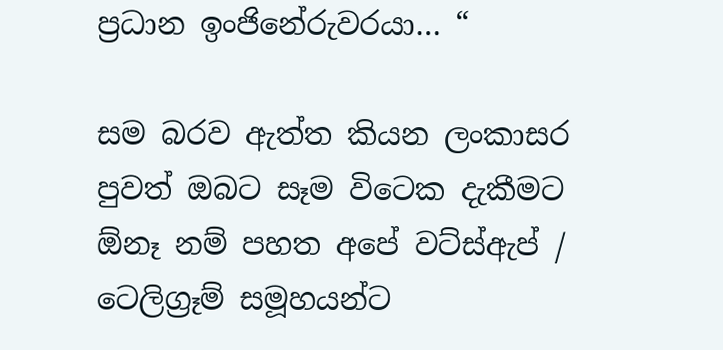ප්‍රධාන ඉංජිනේරුවරයා… “

සම බරව ඇත්ත කියන ලංකාසර පුවත් ඔබට සෑම විටෙක දැකීමට ඕනෑ නම් පහත අපේ වට්ස්ඇප් / ටෙලිග්‍රෑම් සමූහයන්ට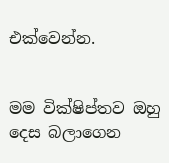එක්වෙන්න.


මම වික්ෂිප්තව ඔහු දෙස බලාගෙන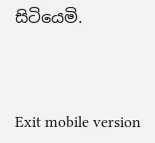සිටියෙමි.



Exit mobile version